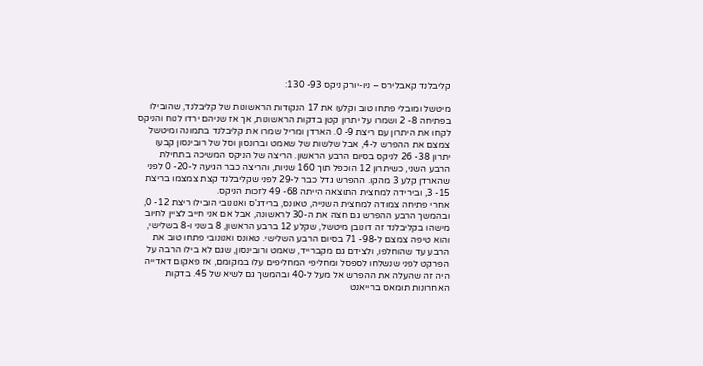קליבלנד קאבלירס – ניו-יורק ניקס 93- 130:

מיטשל ומובלי פתחו טוב וקלעו את 17 הנקודות הראשונות של קליבלנד, שהובילו בפתיחה 8- 2 ושמרו על יתרון קטן בדקות הראשונות, אך אז שניהם ירדו לנוח והניקס לקחו את היתרון עם ריצת 9- 0. הארדן ומריל שמרו את קליבלנד בתמונה ומיטשל צמצם את ההפרש ל-4, אבל שלשות של שאמט וברונסון וסל של רובינסון קבעו יתרון 38- 26 לניקס בסיום הרבע הראשון. הריצה של הניקס המשיכה בתחילת הרבע השני, כשיתרון 12 הוכפל תוך 160 שניות, והריצה כבר הגיעה ל-20- 0 לפני שהארדן קלע 3 מהקו. ההפרש גדל כבר ל-29 לפני שקליבלנד קצת צמצמו בריצת 15- 3, ובירידה למחצית התוצאה הייתה 68- 49 לזכות הניקס.
אחרי פתיחה צמודה למחצית השנייה, טאונס, ברידג'ס ואנונובי הובילו ריצת 12- 0, ובהמשך הרבע ההפרש גם חצה את ה-30 לראשונה, אבל אם אני חייב לציין לחיוב מישהו בקליבלנד זה דונובן מיטשל, שקלע 12 ברבע הראשון, 8 בשני ו-8 בשלישי, והוא טיפה צמצם ל-98- 71 בסיום הרבע השלישי. טאונס ואנונובי פתחו טוב את הרבע עד שהוחלפו, ולצידם גם מקברייד, שאמט ורובינסון, שגם לא בילו הרבה על הפרקט לפני שנשלחו לספסל ומחליפי המחליפים עלו במקומם, אז פאקום דאדייה היה זה שהעלה את ההפרש אל מעל ל-40 ובהמשך גם לשיא של 45. בדקות האחרונות תומאס ברייאנט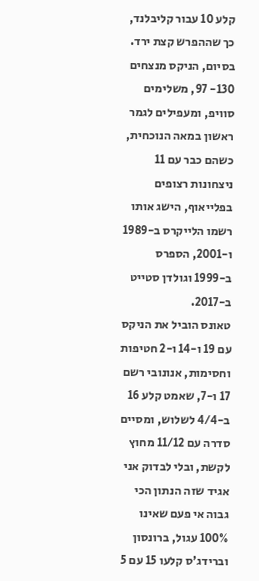קלע 10 עבור קליבלנד, כך שההפרש קצת ירד. בסיום, הניקס מנצחים 130- 97, משלימים סוויפ, ומעפילים לגמר ראשון במאה הנוכחית, כשהם כבר עם 11 ניצחונות רצופים בפלייאוף, הישג אותו רשמו הלייקרס ב-1989 ו-2001, הספרס ב-1999 וגולדן סטייט ב-2017.
טאונס הוביל את הניקס עם 19 ו-14 ו-2 חטיפות וחסימות, אנונובי רשם 17 ו-7, שאמט קלע 16 ב-4/4 לשלוש, ומסיים סדרה עם 11/12 מחוץ לקשת, ובלי לבדוק אני אגיד שזה הנתון הכי גבוה אי פעם שאינו 100% עגול, ברונסון וברידג'ס קלעו 15 עם 5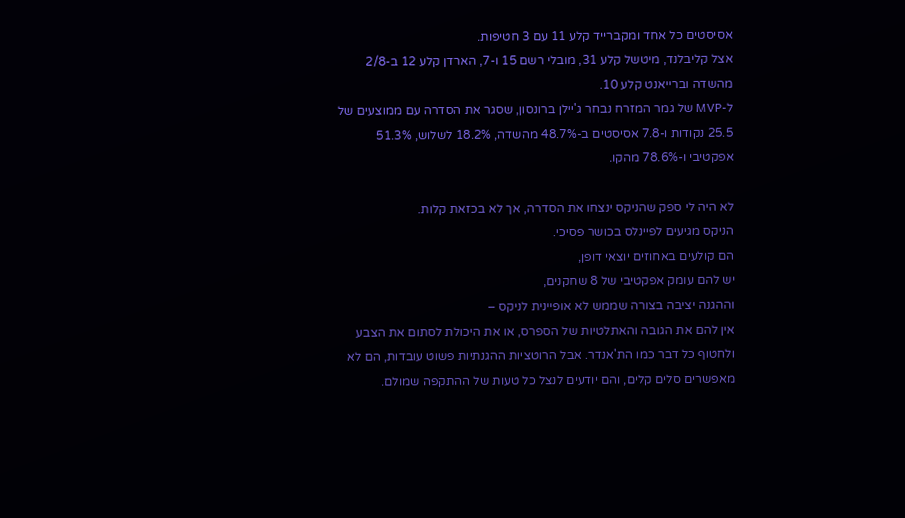אסיסטים כל אחד ומקברייד קלע 11 עם 3 חטיפות.
אצל קליבלנד, מיטשל קלע 31, מובלי רשם 15 ו-7, הארדן קלע 12 ב-2/8 מהשדה וברייאנט קלע 10.
ל-MVP של גמר המזרח נבחר ג'יילן ברונסון, שסגר את הסדרה עם ממוצעים של 25.5 נקודות ו-7.8 אסיסטים ב-48.7% מהשדה, 18.2% לשלוש, 51.3% אפקטיבי ו-78.6% מהקו.

לא היה לי ספק שהניקס ינצחו את הסדרה, אך לא בכזאת קלות.
הניקס מגיעים לפיינלס בכושר פסיכי.
הם קולעים באחוזים יוצאי דופן,
יש להם עומק אפקטיבי של 8 שחקנים,
וההגנה יציבה בצורה שממש לא אופיינית לניקס –
אין להם את הגובה והאתלטיות של הספרס, או את היכולת לסתום את הצבע ולחטוף כל דבר כמו הת'אנדר. אבל הרוטציות ההגנתיות פשוט עובדות, הם לא מאפשרים סלים קלים, והם יודעים לנצל כל טעות של ההתקפה שמולם.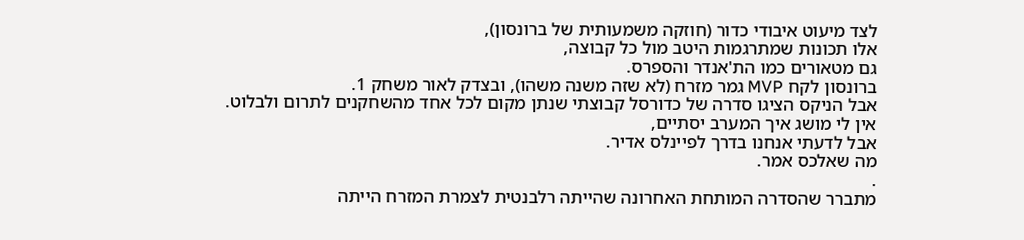לצד מיעוט איבודי כדור (חוזקה משמעותית של ברונסון),
אלו תכונות שמתרגמות היטב מול כל קבוצה,
גם מטאורים כמו הת'אנדר והספרס.
ברונסון לקח MVP גמר מזרח (לא שזה משנה משהו), ובצדק לאור משחק 1.
אבל הניקס הציגו סדרה של כדורסל קבוצתי שנתן מקום לכל אחד מהשחקנים לתרום ולבלוט.
אין לי מושג איך המערב יסתיים,
אבל לדעתי אנחנו בדרך לפיינלס אדיר.
מה שאלכס אמר.
.
מתברר שהסדרה המותחת האחרונה שהייתה רלבנטית לצמרת המזרח הייתה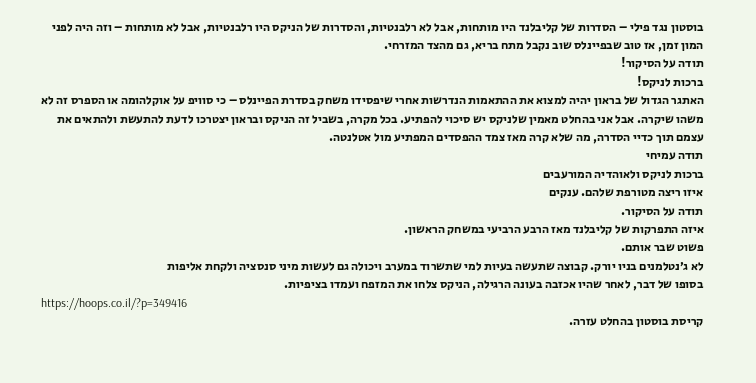בוסטון נגד פילי – הסדרות של קליבלנד היו מותחות, אבל לא רלבנטיות, והסדרות של הניקס היו רלבנטיות, אבל לא מותחות – וזה היה לפני המון זמן, אז טוב שבפיינלס שוב נקבל מתח בריא, גם מהצד המזרחי.
תודה על הסיקור!
ברכות לניקס!
האתגר הגדול של בראון יהיה למצוא את ההתאמות הנדרשות אחרי שיפסידו משחק בסדרת הפיינלס – כי סוויפ על אוקלהומה או הספרס זה לא משהו שיקרה. אבל אני בהחלט מאמין שלניקס יש סיכוי להפתיע. בכל מקרה, בשביל זה הניקס ובראון יצטרכו לדעת להתעשת ולהתאים את עצמם תוך כדיי הסדרה, מה שלא קרה מאז צמד ההפסדים המפתיע מול אטלנטה.
תודה עמיחי
ברכות לניקס ולאוהדיה המורעבים
איזו ריצה מטורפת שלהם. ענקים
תודה על הסיקור.
איזה התפרקות של קליבלנד מאז הרבע הרביעי במשחק הראשון.
פשוט שבר אותם.
לא ג׳נטלמנים בניו יורק. קבוצה שתעשה בעיות למי שתשרוד במערב ויכולה גם לעשות מיני סנסציה ולקחת אליפות
בסופו של דבר, לאחר שהיו אכזבה בעונה הרגילה, הניקס צלחו את המזפח ועמדו בציפיות.
https://hoops.co.il/?p=349416
קריסת בוסטון בהחלט עזרה.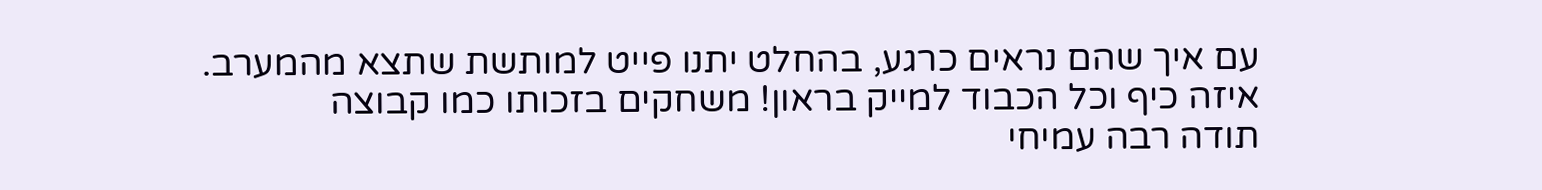עם איך שהם נראים כרגע, בהחלט יתנו פייט למותשת שתצא מהמערב.
איזה כיף וכל הכבוד למייק בראון! משחקים בזכותו כמו קבוצה
תודה רבה עמיחי